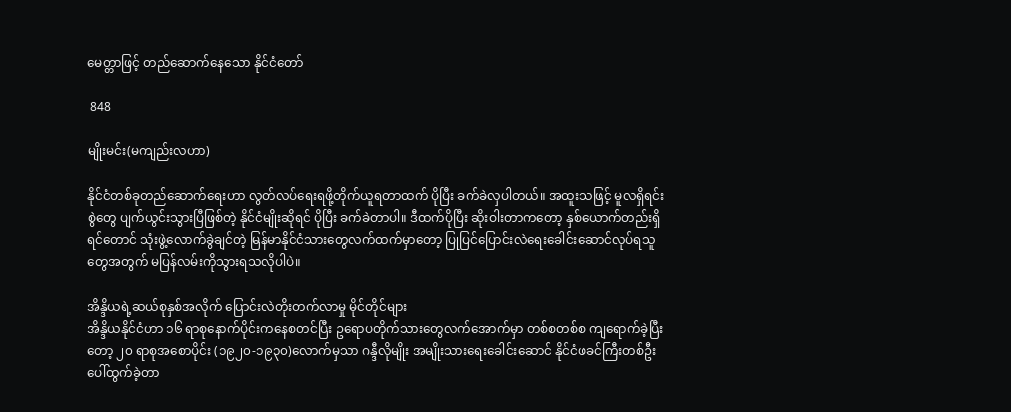မေတ္တာဖြင့် တည်ဆောက်နေသော နိုင်ငံတော်

 848

မျိုးမင်း(မကျည်းလဟာ)

နိုင်ငံတစ်ခုတည်ဆောက်ရေးဟာ လွတ်လပ်ရေးရဖို့တိုက်ယူရတာထက် ပိုပြီး ခက်ခဲလှပါတယ်။ အထူးသဖြင့် မူလရှိရင်းစွဲတွေ ပျက်ယွင်းသွားပြီဖြစ်တဲ့ နိုင်ငံမျိုးဆိုရင် ပိုပြီး ခက်ခဲတာပါ။ ဒီထက်ပိုပြီး ဆိုးဝါးတာကတော့ နှစ်ယောက်တည်းရှိရင်တောင် သုံးဖွဲ့လောက်ခွဲချင်တဲ့ မြန်မာနိုင်ငံသားတွေလက်ထက်မှာတော့ ပြုပြင်ပြောင်းလဲရေးခေါင်းဆောင်လုပ်ရသူတွေအတွက် မပြန်လမ်းကိုသွားရသလိုပါပဲ။

အိန္ဒိယရဲ့ဆယ်စုနှစ်အလိုက် ပြောင်းလဲတိုးတက်လာမှု မိုင်တိုင်များ
အိန္ဒိယနိုင်ငံဟာ ၁၆ ရာစုနောက်ပိုင်းကနေစတင်ပြီး ဥရောပတိုက်သားတွေလက်အောက်မှာ တစ်စတစ်စ ကျရောက်ခဲ့ပြီးတော့ ၂၀ ရာစုအစောပိုင်း (၁၉၂၀-၁၉၃၀)လောက်မှသာ ဂန္ဒီလိုမျိုး အမျိုးသားရေးခေါင်းဆောင် နိုင်ငံဖခင်ကြီးတစ်ဦး ပေါ်ထွက်ခဲ့တာ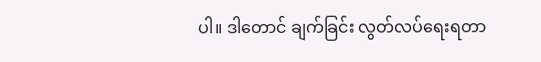ပါ။ ဒါတောင် ချက်ခြင်း လွတ်လပ်ရေးရတာ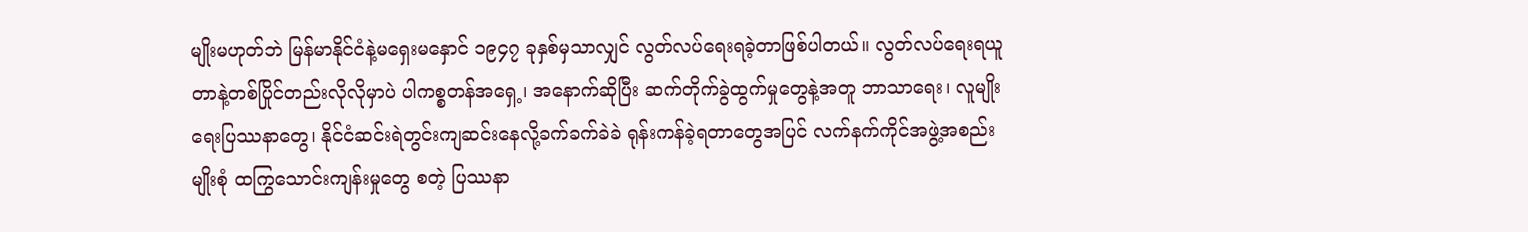မျိုးမဟုတ်ဘဲ မြန်မာနိုင်ငံနဲ့မရှေးမနှောင် ၁၉၄၇ ခုနှစ်မှသာလျှင် လွတ်လပ်ရေးရခဲ့တာဖြစ်ပါတယ်။ လွတ်လပ်ရေးရယူတာနဲ့တစ်ပြိုင်တည်းလိုလိုမှာပဲ ပါကစ္စတန်အရှေ့၊ အနောက်ဆိုပြီး ဆက်တိုက်ခွဲထွက်မှုတွေနဲ့အတူ ဘာသာရေး၊ လူမျိုးရေးပြဿနာတွေ၊ နိုင်ငံဆင်းရဲတွင်းကျဆင်းနေလို့ခက်ခက်ခဲခဲ ရုန်းကန်ခဲ့ရတာတွေအပြင် လက်နက်ကိုင်အဖွဲ့အစည်းမျိုးစုံ ထကြွသောင်းကျန်းမှုတွေ စတဲ့ ပြဿနာ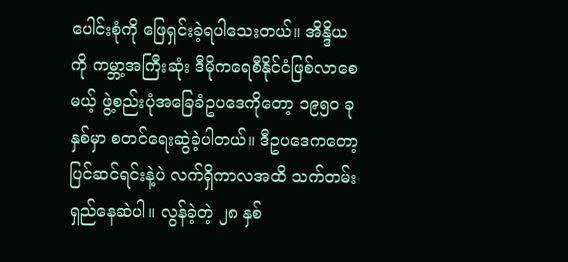ပေါင်းစုံကို ဖြေရှင်းခဲ့ရပါသေးတယ်။ အိန္ဒိယကို ကမ္ဘာ့အကြီးဆုံး ဒီမိုကရေစီနိုင်ငံဖြစ်လာစေမယ့် ဖွဲ့စည်းပုံအခြေခံဥပဒေကိုတော့ ၁၉၅၀ ခုနှစ်မှာ စတင်ရေးဆွဲခဲ့ပါတယ်။ ဒီဥပဒေကတော့ ပြင်ဆင်ရင်းနဲ့ပဲ လက်ရှိကာလအထိ သက်တမ်းရှည်နေဆဲပါ။ လွန်ခဲ့တဲ့ ၂၈ နှစ်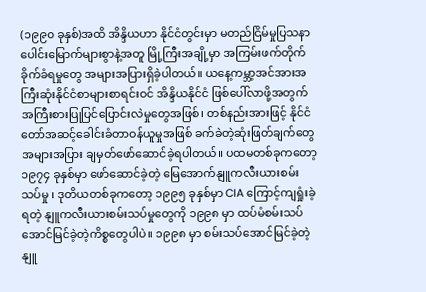(၁၉၉၀ ခုနှစ်)အထိ အိန္ဒိယဟာ နိုင်ငံတွင်းမှာ မတည်ငြိမ်မှုပြသနာပေါင်းမြောက်များစွာနဲ့အတူ မြို့ကြီးအချို့မှာ အကြမ်းဖက်တိုက်ခိုက်ခံရမှုတွေ အများအပြားရှိခဲ့ပါတယ်။ ယနေ့ကမ္ဘာ့အင်အားအကြီးဆုံးနိုင်ငံစာများစာရင်းဝင် အိန္ဒိယနိုင်ငံ ဖြစ်ပေါ်လာဖို့အတွက် အကြီးစားပြုပြင်ပြောင်းလဲမှုတွေအဖြစ်၊ တစ်နည်းအားဖြင့် နိုင်ငံတော်အဆင့်ခေါင်းခံတာဝန်ယူမှုအဖြစ် ခက်ခဲတဲ့ဆုံးဖြတ်ချက်တွေအများအပြား ချမှတ်ဖော်ဆောင်ခဲ့ရပါတယ်။ ပထမတစ်ခုကတော့ ၁၉၇၄ ခုနှစ်မှာ ဖော်ဆောင်ခဲ့တဲ့ မြေအောက်နျူကလီးယားစမ်းသပ်မှု ၊ ဒုတိယတစ်ခုကတော့ ၁၉၉၅ ခုနှစ်မှာ CIA ကြောင့်ကျရှုံးခဲ့ရတဲ့ နျူကလီးယားစမ်းသပ်မှုတွေကို ၁၉၉၈ မှာ ထပ်မံစမ်းသပ်အောင်မြင်ခဲ့တဲ့ကိစ္စတွေပါပဲ။ ၁၉၉၈ မှာ စမ်းသပ်အောင်မြင်ခဲ့တဲ့ နျူ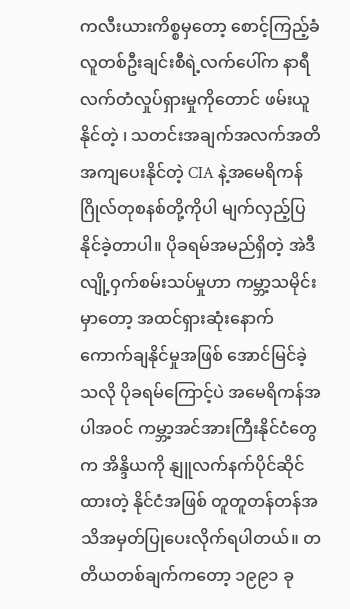ကလီးယားကိစ္စမှတော့ စောင့်ကြည့်ခံလူတစ်ဦးချင်းစီရဲ့လက်ပေါ်က နာရီလက်တံလှုပ်ရှားမှုကိုတောင် ဖမ်းယူနိုင်တဲ့ ၊ သတင်းအချက်အလက်အတိအကျပေးနိုင်တဲ့ CIA နဲ့အမေရိကန်ဂြိုလ်တုစနစ်တို့ကိုပါ မျက်လှည့်ပြနိုင်ခဲ့တာပါ။ ပိုခရမ်အမည်ရှိတဲ့ အဲဒီလျို့ဝှက်စမ်းသပ်မှုဟာ ကမ္ဘာ့သမိုင်းမှာတော့ အထင်ရှားဆုံးနောက်ကောက်ချနိုင်မှုအဖြစ် အောင်မြင်ခဲ့သလို ပိုခရမ်ကြောင့်ပဲ အမေရိကန်အပါအဝင် ကမ္ဘာ့အင်အားကြီးနိုင်ငံတွေက အိန္ဒိယကို နျူလက်နက်ပိုင်ဆိုင်ထားတဲ့ နိုင်ငံအဖြစ် တူတူတန်တန်အသိအမှတ်ပြုပေးလိုက်ရပါတယ်။ တတိယတစ်ချက်ကတော့ ၁၉၉၁ ခု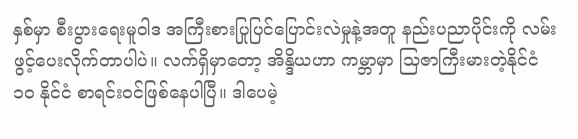နှစ်မှာ စီးပွားရေးမူဝါဒ အကြီးစားပြုပြင်ပြောင်းလဲမှုနဲ့အတူ နည်းပညာပိုင်းကို လမ်းဖွင့်ပေးလိုက်တာပါပဲ။ လက်ရှိမှာတော့ အိန္ဒိယဟာ ကမ္ဘာမှာ သြဇာကြီးမားတဲ့နိုင်ငံ ၁၀ နိုင်ငံ စာရင်းဝင်ဖြစ်နေပါပြီ။ ဒါပေမဲ့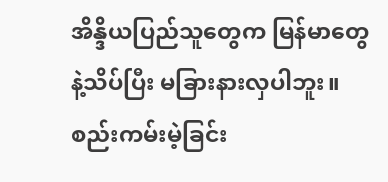အိန္ဒိယပြည်သူတွေက မြန်မာတွေနဲ့သိပ်ပြီး မခြားနားလှပါဘူး။ စည်းကမ်းမဲ့ခြင်း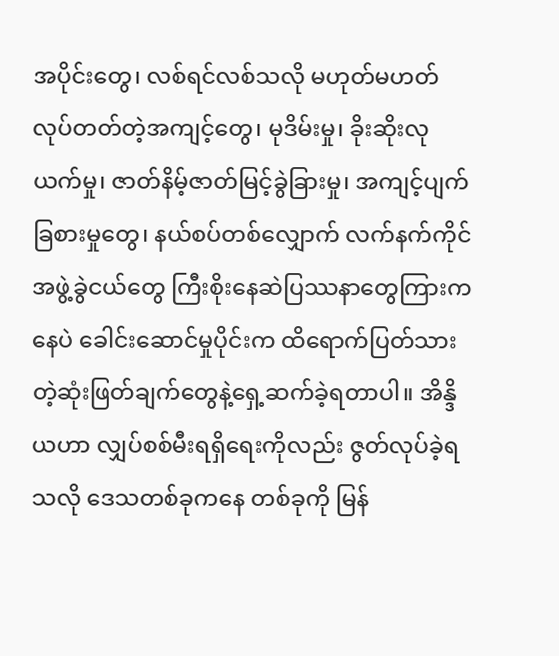အပိုင်းတွေ၊ လစ်ရင်လစ်သလို မဟုတ်မဟတ်လုပ်တတ်တဲ့အကျင့်တွေ၊ မုဒိမ်းမှု၊ ခိုးဆိုးလုယက်မှု၊ ဇာတ်နိမ့်ဇာတ်မြင့်ခွဲခြားမှု၊ အကျင့်ပျက်ခြစားမှုတွေ၊ နယ်စပ်တစ်လျှောက် လက်နက်ကိုင်အဖွဲ့ခွဲငယ်တွေ ကြီးစိုးနေဆဲပြဿနာတွေကြားကနေပဲ ခေါင်းဆောင်မှုပိုင်းက ထိရောက်ပြတ်သားတဲ့ဆုံးဖြတ်ချက်တွေနဲ့ရှေ့ဆက်ခဲ့ရတာပါ။ အိန္ဒိယဟာ လျှပ်စစ်မီးရရှိရေးကိုလည်း ဇွတ်လုပ်ခဲ့ရသလို ဒေသတစ်ခုကနေ တစ်ခုကို မြန်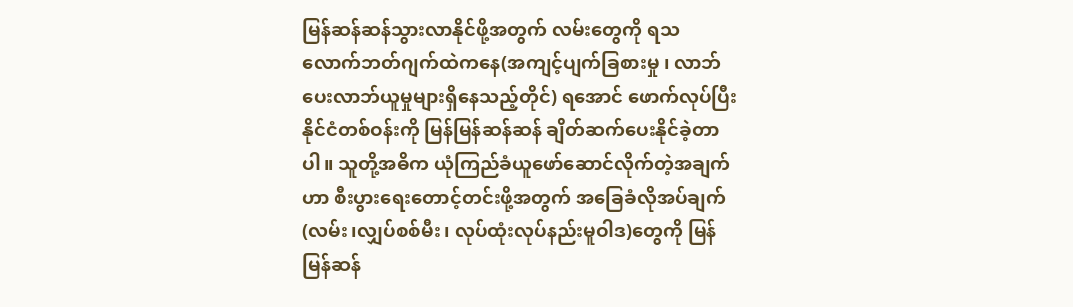မြန်ဆန်ဆန်သွားလာနိုင်ဖို့အတွက် လမ်းတွေကို ရသလောက်ဘတ်ဂျက်ထဲကနေ(အကျင့်ပျက်ခြစားမှု ၊ လာဘ်ပေးလာဘ်ယူမှုများရှိနေသည့်တိုင်) ရအောင် ဖောက်လုပ်ပြီး နိုင်ငံတစ်ဝန်းကို မြန်မြန်ဆန်ဆန် ချိတ်ဆက်ပေးနိုင်ခဲ့တာပါ။ သူတို့အဓိက ယုံကြည်ခံယူဖော်ဆောင်လိုက်တဲ့အချက်ဟာ စီးပွားရေးတောင့်တင်းဖို့အတွက် အခြေခံလိုအပ်ချက်(လမ်း၊လျှပ်စစ်မီး၊ လုပ်ထုံးလုပ်နည်းမူဝါဒ)တွေကို မြန်မြန်ဆန်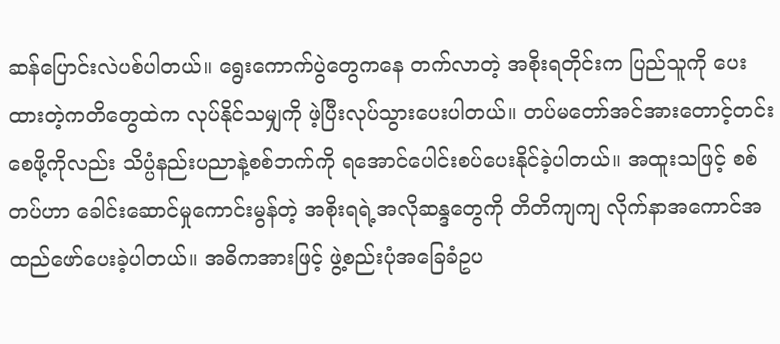ဆန်ပြောင်းလဲပစ်ပါတယ်။ ရွေးကောက်ပွဲတွေကနေ တက်လာတဲ့ အစိုးရတိုင်းက ပြည်သူကို ပေးထားတဲ့ကတိတွေထဲက လုပ်နိုင်သမျှကို ဖဲ့ပြီးလုပ်သွားပေးပါတယ်။ တပ်မတော်အင်အားတောင့်တင်းစေဖို့ကိုလည်း သိပ္ပံနည်းပညာနဲ့စစ်ဘက်ကို ရအောင်ပေါင်းစပ်ပေးနိုင်ခဲ့ပါတယ်။ အထူးသဖြင့် စစ်တပ်ဟာ ခေါင်းဆောင်မှုကောင်းမွန်တဲ့ အစိုးရရဲ့အလိုဆန္ဒတွေကို တိတိကျကျ လိုက်နာအကောင်အထည်ဖော်ပေးခဲ့ပါတယ်။ အဓိကအားဖြင့် ဖွဲ့စည်းပုံအခြေခံဥပ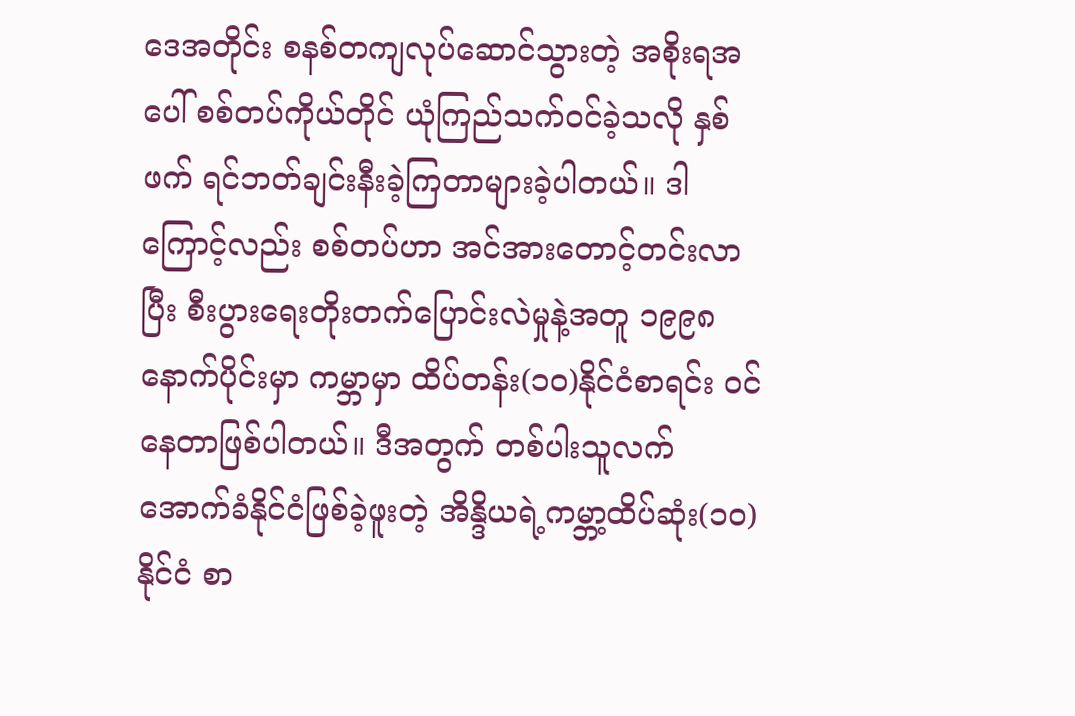ဒေအတိုင်း စနစ်တကျလုပ်ဆောင်သွားတဲ့ အစိုးရအပေါ် စစ်တပ်ကိုယ်တိုင် ယုံကြည်သက်ဝင်ခဲ့သလို နှစ်ဖက် ရင်ဘတ်ချင်းနီးခဲ့ကြတာများခဲ့ပါတယ်။ ဒါကြောင့်လည်း စစ်တပ်ဟာ အင်အားတောင့်တင်းလာပြီး စီးပွားရေးတိုးတက်ပြောင်းလဲမှုနဲ့အတူ ၁၉၉၈ နောက်ပိုင်းမှာ ကမ္ဘာမှာ ထိပ်တန်း(၁၀)နိုင်ငံစာရင်း ဝင်နေတာဖြစ်ပါတယ်။ ဒီအတွက် တစ်ပါးသူလက်အောက်ခံနိုင်ငံဖြစ်ခဲ့ဖူးတဲ့ အိန္ဒိယရဲ့ကမ္ဘာ့ထိပ်ဆုံး(၁၀) နိုင်ငံ စာ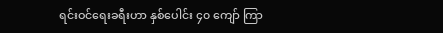ရင်းဝင်ရေးခရီးဟာ နှစ်ပေါင်း ၄၀ ကျော် ကြာ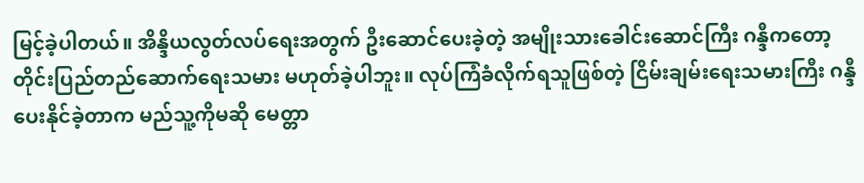မြင့်ခဲ့ပါတယ်။ အိန္ဒိယလွတ်လပ်ရေးအတွက် ဦးဆောင်ပေးခဲ့တဲ့ အမျိုးသားခေါင်းဆောင်ကြီး ဂန္ဒီကတော့ တိုင်းပြည်တည်ဆောက်ရေးသမား မဟုတ်ခဲ့ပါဘူး။ လုပ်ကြံခံလိုက်ရသူဖြစ်တဲ့ ငြိမ်းချမ်းရေးသမားကြီး ဂန္ဒီ ပေးနိုင်ခဲ့တာက မည်သူ့ကိုမဆို မေတ္တာ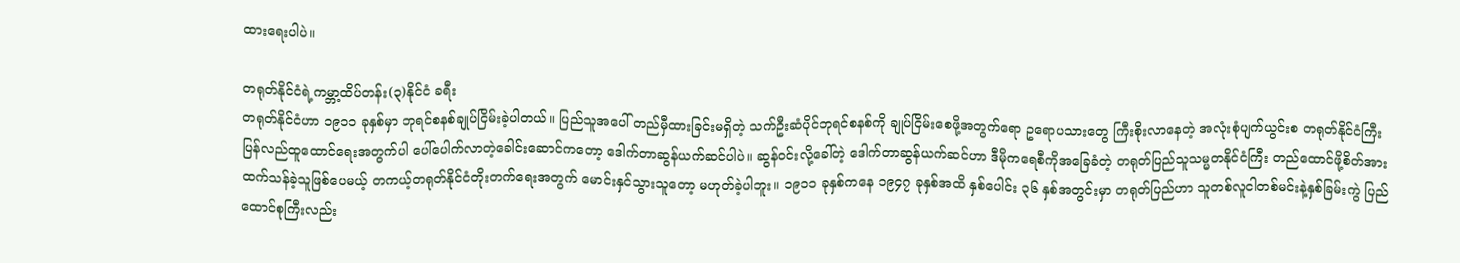ထားရေးပါပဲ။

တရုတ်နိုင်ငံရဲ့ကမ္ဘာ့ထိပ်တန်း(၃)နိုင်ငံ ခရီး
တရုတ်နိုင်ငံဟာ ၁၉၁၁ ခုနှစ်မှာ ဘုရင်စနစ်ချုပ်ငြိမ်းခဲ့ပါတယ်။ ပြည်သူအပေါ် တည်မှီထားခြင်းမရှိတဲ့ သက်ဦးဆံပိုင်ဘုရင်စနစ်ကို ချုပ်ငြိမ်းစေဖို့အတွက်ရော ဥရောပသားတွေ ကြီးစိုးလာနေတဲ့ အလုံးစုံပျက်ယွင်းစ တရုတ်နိုင်ငံကြီး ပြန်လည်ထူထောင်ရေးအတွက်ပါ ပေါ်ပေါက်လာတဲ့ခေါင်းဆောင်ကတော့ ဒေါက်တာဆွန်ယက်ဆင်ပါပဲ။ ဆွန်ဝင်းလို့ခေါ်တဲ့ ဒေါက်တာဆွန်ယက်ဆင်ဟာ ဒီမိုကရေစီကိုအခြေခံတဲ့ တရုတ်ပြည်သူသမ္မတနိုင်ငံကြီး တည်ထောင်ဖို့စိတ်အားထက်သန်ခဲ့သူဖြစ်ပေမယ့် တကယ့်တရုတ်နိုင်ငံတိုးတက်ရေးအတွက် မောင်းနှင်သွားသူတော့ မဟုတ်ခဲ့ပါဘူး။ ၁၉၁၁ ခုနှစ်ကနေ ၁၉၄၇ ခုနှစ်အထိ နှစ်ပေါင်း ၃၆ နှစ်အတွင်းမှာ တရုတ်ပြည်ဟာ သူတစ်လူငါတစ်မင်းနဲ့နှစ်ခြမ်းကွဲ ပြည်ထောင်စုကြီးလည်း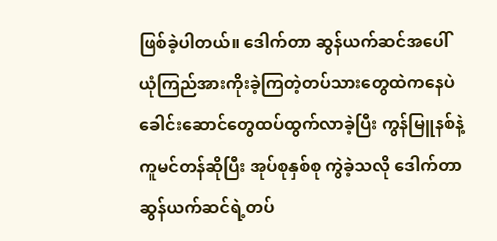ဖြစ်ခဲ့ပါတယ်။ ဒေါက်တာ ဆွန်ယက်ဆင်အပေါ် ယုံကြည်အားကိုးခဲ့ကြတဲ့တပ်သားတွေထဲကနေပဲ ခေါင်းဆောင်တွေထပ်ထွက်လာခဲ့ပြီး ကွန်မြူနစ်နဲ့ကူမင်တန်ဆိုပြီး အုပ်စုနှစ်စု ကွဲခဲ့သလို ဒေါက်တာဆွန်ယက်ဆင်ရဲ့တပ်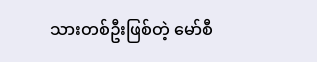သားတစ်ဦးဖြစ်တဲ့ မော်စီ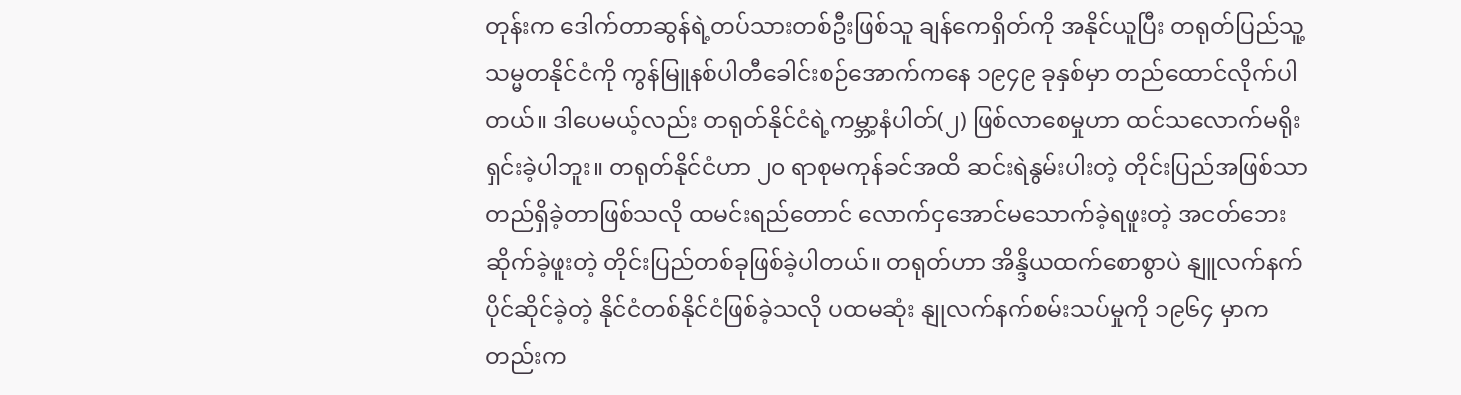တုန်းက ဒေါက်တာဆွန်ရဲ့တပ်သားတစ်ဦးဖြစ်သူ ချန်ကေရှိတ်ကို အနိုင်ယူပြီး တရုတ်ပြည်သူ့သမ္မတနိုင်ငံကို ကွန်မြူနစ်ပါတီခေါင်းစဉ်အောက်ကနေ ၁၉၄၉ ခုနှစ်မှာ တည်ထောင်လိုက်ပါတယ်။ ဒါပေမယ့်လည်း တရုတ်နိုင်ငံရဲ့ကမ္ဘာ့နံပါတ်(၂) ဖြစ်လာစေမှုဟာ ထင်သလောက်မရိုးရှင်းခဲ့ပါဘူး။ တရုတ်နိုင်ငံဟာ ၂၀ ရာစုမကုန်ခင်အထိ ဆင်းရဲနွမ်းပါးတဲ့ တိုင်းပြည်အဖြစ်သာ တည်ရှိခဲ့တာဖြစ်သလို ထမင်းရည်တောင် လောက်ငှအောင်မသောက်ခဲ့ရဖူးတဲ့ အငတ်ဘေးဆိုက်ခဲ့ဖူးတဲ့ တိုင်းပြည်တစ်ခုဖြစ်ခဲ့ပါတယ်။ တရုတ်ဟာ အိန္ဒိယထက်စောစွာပဲ နျူလက်နက်ပိုင်ဆိုင်ခဲ့တဲ့ နိုင်ငံတစ်နိုင်ငံဖြစ်ခဲ့သလို ပထမဆုံး နျုလက်နက်စမ်းသပ်မှုကို ၁၉၆၄ မှာကတည်းက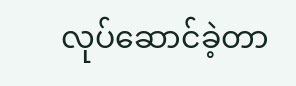လုပ်ဆောင်ခဲ့တာ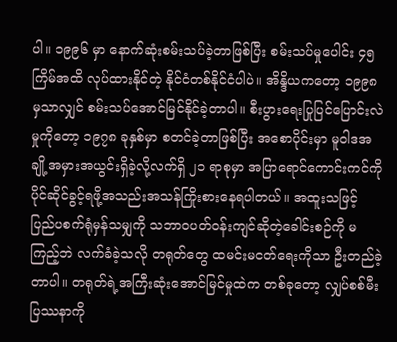ပါ။ ၁၉၉၆ မှာ နောက်ဆုံးစမ်းသပ်ခဲ့တာဖြစ်ပြီး စမ်းသပ်မှုပေါင်း ၄၅ ကြိမ်အထိ လုပ်ထားနိုင်တဲ့ နိုင်ငံတစ်နိုင်ငံပါပဲ။ အိန္ဒိယကတော့ ၁၉၉၈ မှသာလျှင် စမ်းသပ်အောင်မြင်နိုင်ခဲ့တာပါ။ စီးပွားရေးပြုပြင်ပြောင်းလဲမှုကိုတော့ ၁၉၇၈ ခုနှစ်မှာ စတင်ခဲ့တာဖြစ်ပြီး အစောပိုင်းမှာ မူဝါဒအချို့အမှားအယွင်းရှိခဲ့လို့လက်ရှိ ၂၁ ရာစုမှာ အပြာရောင်ကောင်းကင်ကို ပိုင်ဆိုင်ခွင့်ရဖို့အသည်းအသန်ကြိုးစားနေရပါတယ်။ အထူးသဖြင့် ပြည်ပစက်ရုံမှန်သမျှကို သဘာဝပတ်ဝန်းကျင်ဆိုတဲ့ခေါင်းစဉ်ကို မကြည့်ဘဲ လက်ခံခဲ့သလို တရုတ်တွေ ထမင်းမငတ်ရေးကိုသာ ဦးတည်ခဲ့တာပါ။ တရုတ်ရဲ့အကြီးဆုံးအောင်မြင်မှုထဲက တစ်ခုတော့ လျှပ်စစ်မီးပြဿနာကို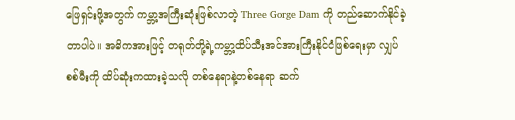ဖြေရှင်းဖို့အတွက် ကမ္ဘာ့အကြီးဆုံးဖြစ်လာတဲ့ Three Gorge Dam ကို တည်ဆောက်နိုင်ခဲ့တာပါပဲ။ အဓိကအားဖြင့် တရုတ်တို့ရဲ့ကမ္ဘာ့ထိပ်သီးအင်အားကြီးနိုင်ငံဖြစ်ရေးမှာ လျှပ်စစ်မီးကို ထိပ်ဆုံးကထားခဲ့သလို တစ်နေရာနဲ့တစ်နေရာ ဆက်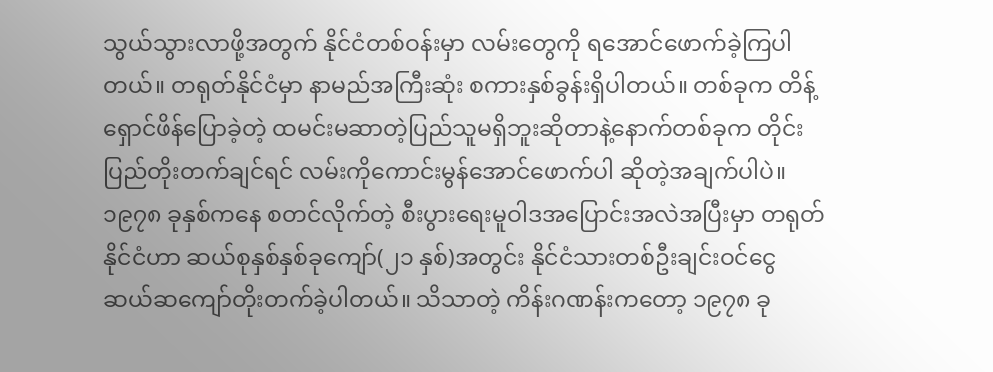သွယ်သွားလာဖို့အတွက် နိုင်ငံတစ်ဝန်းမှာ လမ်းတွေကို ရအောင်ဖောက်ခဲ့ကြပါတယ်။ တရုတ်နိုင်ငံမှာ နာမည်အကြီးဆုံး စကားနှစ်ခွန်းရှိပါတယ်။ တစ်ခုက တိန့်ရှောင်ဖိန်ပြောခဲ့တဲ့ ထမင်းမဆာတဲ့ပြည်သူမရှိဘူးဆိုတာနဲ့နောက်တစ်ခုက တိုင်းပြည်တိုးတက်ချင်ရင် လမ်းကိုကောင်းမွန်အောင်ဖောက်ပါ ဆိုတဲ့အချက်ပါပဲ။ ၁၉၇၈ ခုနှစ်ကနေ စတင်လိုက်တဲ့ စီးပွားရေးမူဝါဒအပြောင်းအလဲအပြီးမှာ တရုတ်နိုင်ငံဟာ ဆယ်စုနှစ်နှစ်ခုကျော်(၂၁ နှစ်)အတွင်း နိုင်ငံသားတစ်ဦးချင်းဝင်ငွေ ဆယ်ဆကျော်တိုးတက်ခဲ့ပါတယ်။ သိသာတဲ့ ကိန်းဂဏန်းကတော့ ၁၉၇၈ ခု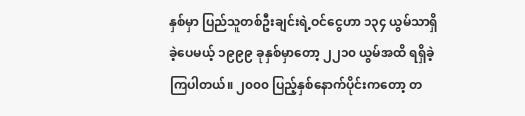နှစ်မှာ ပြည်သူတစ်ဦးချင်းရဲ့ဝင်ငွေဟာ ၁၃၄ ယွမ်သာရှိခဲ့ပေမယ့် ၁၉၉၉ ခုနှစ်မှာတော့ ၂၂၁၀ ယွမ်အထိ ရရှိခဲ့ကြပါတယ်။ ၂၀၀၀ ပြည့်နှစ်နောက်ပိုင်းကတော့ တ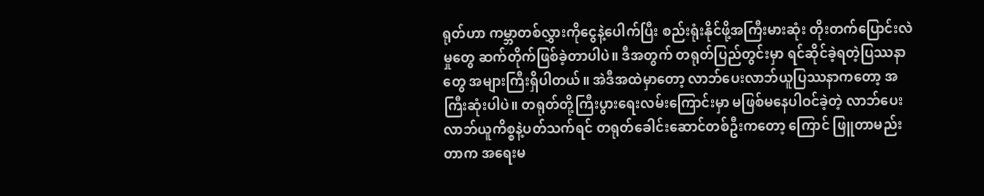ရုတ်ဟာ ကမ္ဘာတစ်လွှားကိုငွေနဲ့ပေါက်ပြီး စည်းရုံးနိုင်ဖို့အကြီးမားဆုံး တိုးတက်ပြောင်းလဲမှုတွေ ဆက်တိုက်ဖြစ်ခဲ့တာပါပဲ။ ဒီအတွက် တရုတ်ပြည်တွင်းမှာ ရင်ဆိုင်ခဲ့ရတဲ့ပြဿနာတွေ အများကြီးရှိပါတယ်။ အဲဒီအထဲမှာတော့ လာဘ်ပေးလာဘ်ယူပြဿနာကတော့ အကြီးဆုံးပါပဲ။ တရုတ်တို့ကြီးပွားရေးလမ်းကြောင်းမှာ မဖြစ်မနေပါဝင်ခဲ့တဲ့ လာဘ်ပေးလာဘ်ယူကိစ္စနဲ့ပတ်သက်ရင် တရုတ်ခေါင်းဆောင်တစ်ဦးကတော့ ကြောင် ဖြူတာမည်းတာက အရေးမ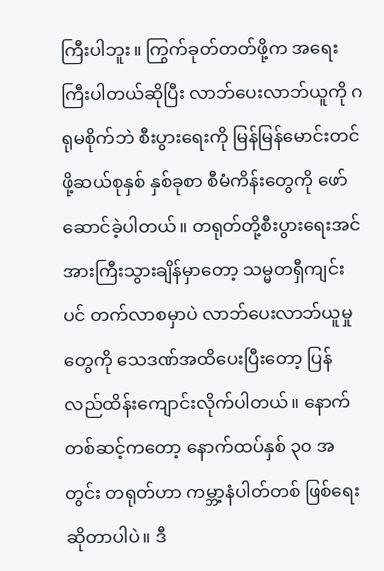ကြီးပါဘူး။ ကြွက်ခုတ်တတ်ဖို့က အရေးကြီးပါတယ်ဆိုပြီး လာဘ်ပေးလာဘ်ယူကို ဂရုမစိုက်ဘဲ စီးပွားရေးကို မြန်မြန်မောင်းတင်ဖို့ဆယ်စုနှစ် နှစ်ခုစာ စီမံကိန်းတွေကို ဖော်ဆောင်ခဲ့ပါတယ်။ တရုတ်တို့စီးပွားရေးအင်အားကြီးသွားချိန်မှာတော့ သမ္မတရှီကျင်းပင် တက်လာစမှာပဲ လာဘ်ပေးလာဘ်ယူမှုတွေကို သေဒဏ်အထိပေးပြီးတော့ ပြန်လည်ထိန်းကျောင်းလိုက်ပါတယ်။ နောက်တစ်ဆင့်ကတော့ နောက်ထပ်နှစ် ၃၀ အတွင်း တရုတ်ဟာ ကမ္ဘာ့နံပါတ်တစ် ဖြစ်ရေးဆိုတာပါပဲ။ ဒီ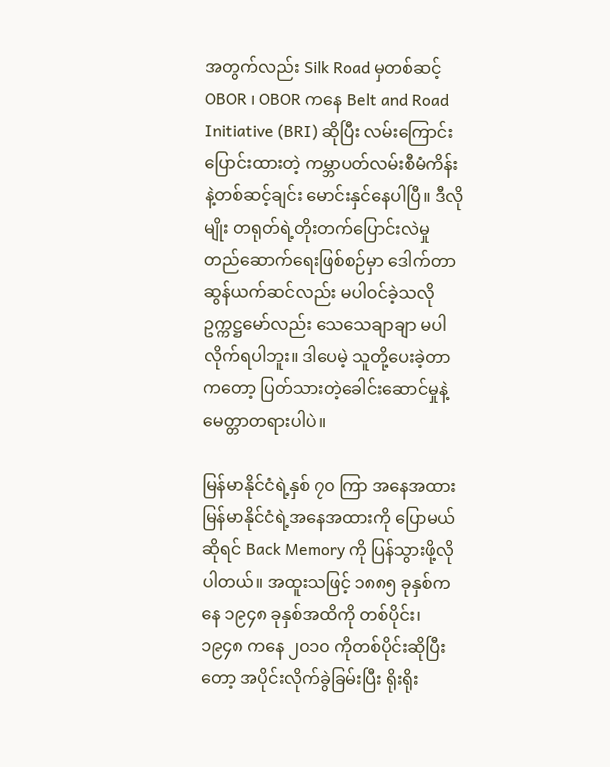အတွက်လည်း Silk Road မှတစ်ဆင့် OBOR ၊ OBOR ကနေ Belt and Road Initiative (BRI) ဆိုပြီး လမ်းကြောင်းပြောင်းထားတဲ့ ကမ္ဘာပတ်လမ်းစီမံကိန်းနဲ့တစ်ဆင့်ချင်း မောင်းနှင်နေပါပြီ။ ဒီလိုမျိုး တရုတ်ရဲ့တိုးတက်ပြောင်းလဲမှု တည်ဆောက်ရေးဖြစ်စဉ်မှာ ဒေါက်တာ ဆွန်ယက်ဆင်လည်း မပါဝင်ခဲ့သလို ဥက္ကဋ္ဌမော်လည်း သေသေချာချာ မပါလိုက်ရပါဘူး။ ဒါပေမဲ့ သူတို့ပေးခဲ့တာကတော့ ပြတ်သားတဲ့ခေါင်းဆောင်မှုနဲ့မေတ္တာတရားပါပဲ။

မြန်မာနိုင်ငံရဲ့နှစ် ၇၀ ကြာ အနေအထား
မြန်မာနိုင်ငံရဲ့အနေအထားကို ပြောမယ်ဆိုရင် Back Memory ကို ပြန်သွားဖို့လိုပါတယ်။ အထူးသဖြင့် ၁၈၈၅ ခုနှစ်ကနေ ၁၉၄၈ ခုနှစ်အထိကို တစ်ပိုင်း၊ ၁၉၄၈ ကနေ ၂၀၁၀ ကိုတစ်ပိုင်းဆိုပြီးတော့ အပိုင်းလိုက်ခွဲခြမ်းပြီး ရိုးရိုး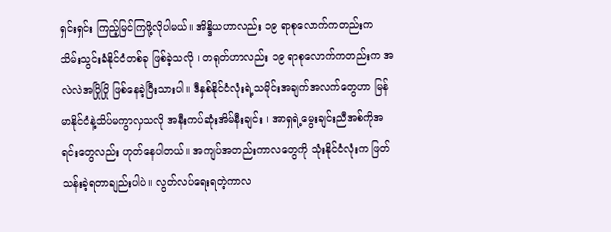ရှင်းရှင်း ကြည့်မြင်ကြဖို့လိုပါမယ်။ အိန္ဒိယဟာလည်း ၁၉ ရာစုလောက်ကတည်းက သိမ်းသွင်းခံနိုင်ငံတစ်ခု ဖြစ်ခဲ့သလို ၊ တရုတ်ဟာလည်း ၁၉ ရာစုလောက်ကတည်းက အလဲလဲအပြိုပြို ဖြစ်နေခဲ့ပြီးသားပါ။ ဒီနှစ်နိုင်ငံလုံးရဲ့သမိုင်းအချက်အလက်တွေဟာ မြန်မာနိုင်ငံနဲ့သိပ်မကွာလှသလို အနီးကပ်ဆုံးအိမ်နီးချင်း ၊ အာရှရဲ့မွေးချင်းညီအစ်ကိုအရင်းတွေလည်း ဟုတ်နေပါတယ်။ အကျပ်အတည်းကာလတွေကို သုံးနိုင်ငံလုံးက ဖြတ်သန်းခဲ့ရတာချည်းပါပဲ။ လွတ်လပ်ရေးရတဲ့ကာလ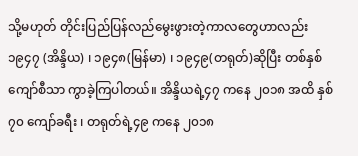သို့မဟုတ် တိုင်းပြည်ပြန်လည်မွေးဖွားတဲ့ကာလတွေဟာလည်း ၁၉၄၇ (အိန္ဒိယ) ၊ ၁၉၄၈(မြန်မာ) ၊ ၁၉၄၉(တရုတ်)ဆိုပြီး တစ်နှစ်ကျော်စီသာ ကွာခဲ့ကြပါတယ်။ အိန္ဒိယရဲ့၄၇ ကနေ ၂၀၁၈ အထိ နှစ် ၇၀ ကျော်ခရီး ၊ တရုတ်ရဲ့၄၉ ကနေ ၂၀၁၈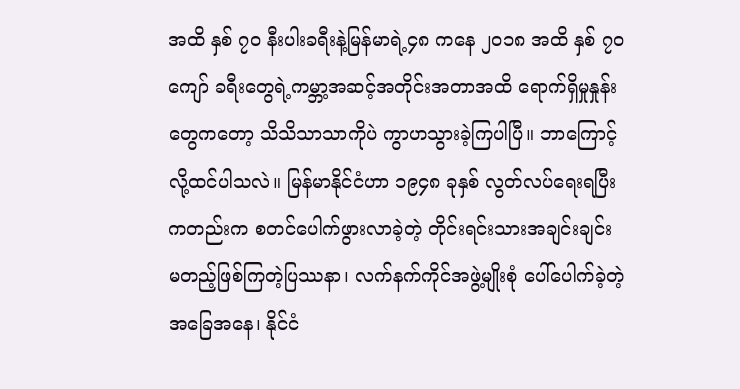အထိ နှစ် ၇၀ နီးပါးခရီးနဲ့မြန်မာရဲ့၄၈ ကနေ ၂၀၁၈ အထိ နှစ် ၇၀ ကျော် ခရီးတွေရဲ့ကမ္ဘာ့အဆင့်အတိုင်းအတာအထိ ရောက်ရှိမှုနှုန်းတွေကတော့ သိသိသာသာကိုပဲ ကွာဟသွားခဲ့ကြပါပြီ။ ဘာကြောင့်လို့ထင်ပါသလဲ။ မြန်မာနိုင်ငံဟာ ၁၉၄၈ ခုနှစ် လွတ်လပ်ရေးရပြီးကတည်းက စတင်ပေါက်ဖွားလာခဲ့တဲ့ တိုင်းရင်းသားအချင်းချင်း မတည့်ဖြစ်ကြတဲ့ပြဿနာ၊ လက်နက်ကိုင်အဖွဲ့မျိုးစုံ ပေါ်ပေါက်ခဲ့တဲ့အခြေအနေ၊ နိုင်ငံ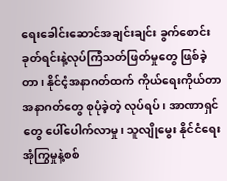ရေးခေါင်းဆောင်အချင်းချင်း ခွက်စောင်းခုတ်ရင်းနဲ့လုပ်ကြံသတ်ဖြတ်မှုတွေ ဖြစ်ခဲ့တာ၊ နိုင်ငံ့အနာဂတ်ထက် ကိုယ်ရေးကိုယ်တာအနာဂတ်တွေ စုပုံခဲ့တဲ့ လုပ်ရပ်၊ အာဏာရှင်တွေ ပေါ်ပေါက်လာမှု၊ သူလျိုမွေး နိုင်ငံရေးအုံကြွမှုနဲ့စစ်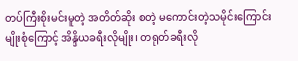တပ်ကြီးစိုးမင်းမူတဲ့ အတိတ်ဆိုး စတဲ့ မကောင်းတဲ့သမိုင်းကြောင်းမျိုးစုံကြောင့် အိန္ဒိယခရီးလိုမျိုး၊ တရုတ်ခရီးလို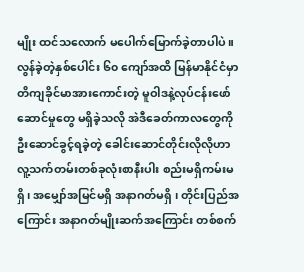မျိုး ထင်သလောက် မပေါက်မြောက်ခဲ့တာပါပဲ။ လွန်ခဲ့တဲ့နှစ်ပေါင်း ၆၀ ကျော်အထိ မြန်မာနိုင်ငံမှာ တိကျခိုင်မာအားကောင်းတဲ့ မူဝါဒနဲ့လုပ်ငန်းဖော်ဆောင်မှုတွေ မရှိခဲ့သလို အဲဒီခေတ်ကာလတွေကို ဦးဆောင်ခွင့်ရခဲ့တဲ့ ခေါင်းဆောင်တိုင်းလိုလိုဟာ လူ့သက်တမ်းတစ်ခုလုံးစာနီးပါး စည်းမရှိကမ်းမရှိ၊ အမျှော်အမြင်မရှိ အနာဂတ်မရှိ ၊ တိုင်းပြည်အကြောင်း အနာဂတ်မျိုးဆက်အကြောင်း တစ်စက်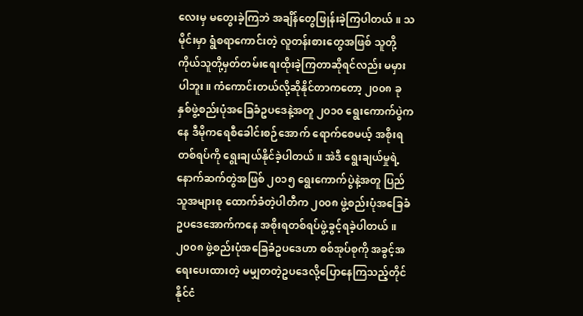လေးမှ မတွေးခဲ့ကြဘဲ အချိန်တွေဖြုန်းခဲ့ကြပါတယ်။ သမိုင်းမှာ ရွံစရာကောင်းတဲ့ လူတန်းစားတွေအဖြစ် သူတို့ကိုယ်သူတို့မှတ်တမ်းရေးထိုးခဲ့ကြတာဆိုရင်လည်း မမှားပါဘူး။ ကံကောင်းတယ်လို့ဆိုနိုင်တာကတော့ ၂၀၀၈ ခုနှစ်ဖွဲ့စည်းပုံအခြေခံဥပဒေနဲ့အတူ ၂၀၁၀ ရွေးကောက်ပွဲကနေ ဒီမိုကရေစီခေါင်းစဉ်အောက် ရောက်စေမယ့် အစိုးရတစ်ရပ်ကို ရွေးချယ်နိုင်ခဲ့ပါတယ်။ အဲဒီ ရွေးချယ်မှုရဲ့နောက်ဆက်တွဲအဖြစ် ၂၀၁၅ ရွေးကောက်ပွဲနဲ့အတူ ပြည်သူအများစု ထောက်ခံတဲ့ပါတီက ၂၀၀၈ ဖွဲ့စည်းပုံအခြေခံဥပဒေအောက်ကနေ အစိုးရတစ်ရပ်ဖွဲ့ခွင့်ရခဲ့ပါတယ်။ ၂၀၀၈ ဖွဲ့စည်းပုံအခြေခံဥပဒေဟာ စစ်အုပ်စုကို အခွင့်အရေးပေးထားတဲ့ မမျှတတဲ့ဥပဒေလို့ပြောနေကြသည့်တိုင် နိုင်ငံ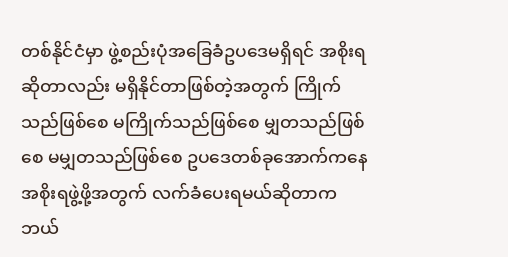တစ်နိုင်ငံမှာ ဖွဲ့စည်းပုံအခြေခံဥပဒေမရှိရင် အစိုးရဆိုတာလည်း မရှိနိုင်တာဖြစ်တဲ့အတွက် ကြိုက်သည်ဖြစ်စေ မကြိုက်သည်ဖြစ်စေ မျှတသည်ဖြစ်စေ မမျှတသည်ဖြစ်စေ ဥပဒေတစ်ခုအောက်ကနေ အစိုးရဖွဲ့ဖို့အတွက် လက်ခံပေးရမယ်ဆိုတာက ဘယ်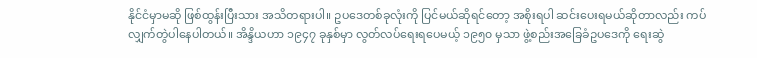နိုင်ငံမှာမဆို ဖြစ်ထွန်းပြီးသား အသိတရားပါ။ ဥပဒေတစ်ခုလုံးကို ပြင်မယ်ဆိုရင်တော့ အစိုးရပါ ဆင်းပေးရမယ်ဆိုတာလည်း ကပ်လျှက်တွဲပါနေပါတယ်။ အိန္ဒိယဟာ ၁၉၄၇ ခုနှစ်မှာ လွတ်လပ်ရေးရပေမယ့် ၁၉၅၀ မှသာ ဖွဲ့စည်းအခြေခံဥပဒေကို ရေးဆွဲ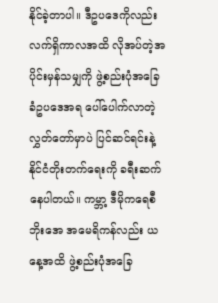နိုင်ခဲ့တာပါ။ ဒီဥပဒေကိုလည်း လက်ရှိကာလအထိ လိုအပ်တဲ့အပိုင်းမှန်သမျှကို ဖွဲ့စည်းပုံအခြေခံဥပဒေအရ ပေါ်ပေါက်လာတဲ့လွှတ်တော်မှာပဲ ပြင်ဆင်ရင်းနဲ့နိုင်ငံတိုးတက်ရေးကို ခရီးဆက်နေပါတယ်။ ကမ္ဘာ့ ဒီမိုကရေစီဘိုးအေ အမေရိကန်လည်း ယနေ့အထိ ဖွဲ့စည်းပုံအခြေ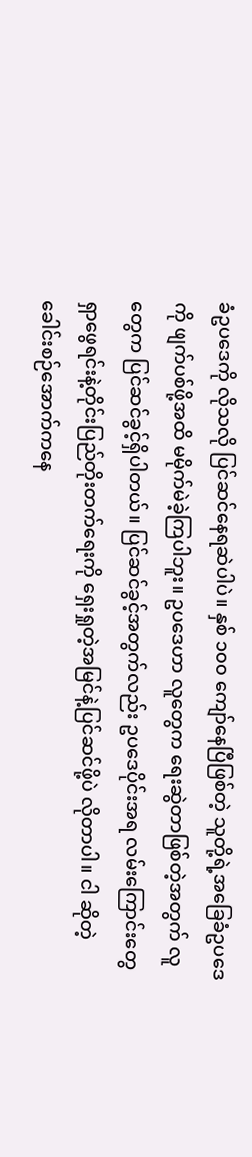ခံဥပဒေကို လိုသလို ပြင်ဆင်နေရဆဲပါပဲ။ နှစ် ၁၀၀ ကျော်နေပြီဖြစ်တဲ့ သူတို့ရဲ့အခြေခံဥပဒေကို ဖျက်ပစ်ဖို့အထိ မမိုက်မဲခဲ့ကြပါဘူး။ ဥပဒေဟာ လူတွေက ရေးဆွဲတာဖြစ်တဲ့အတွက် လူတွေက ပြင်ဆင်ခွင့်ရှိပါတယ်။ ပြင်ဆင်ခွင့်အတွက်လည်း ဥပဒေပိုင်းအရ လမ်းကြောင်းတွေ ရှာဖွေရင်းနဲ့တိုင်းပြည်တိုးတက်ရေးကို ရှေးရှုတဲ့အမြင်နဲ့ပြင်ဆင်ဖို့ပဲ လိုတာပါ။ ငါ ဆိုတဲ့ခေါင်းစဉ်အောက်ကနေ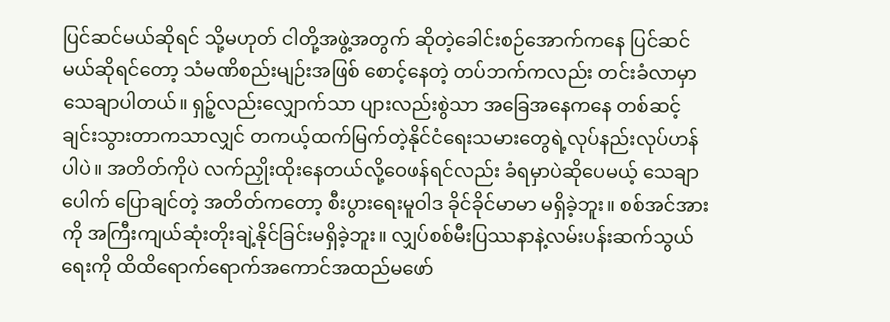ပြင်ဆင်မယ်ဆိုရင် သို့မဟုတ် ငါတို့အဖွဲ့အတွက် ဆိုတဲ့ခေါင်းစဉ်အောက်ကနေ ပြင်ဆင်မယ်ဆိုရင်တော့ သံမဏိစည်းမျဉ်းအဖြစ် စောင့်နေတဲ့ တပ်ဘက်ကလည်း တင်းခံလာမှာသေချာပါတယ်။ ရှဉ့်လည်းလျှောက်သာ ပျားလည်းစွဲသာ အခြေအနေကနေ တစ်ဆင့်ချင်းသွားတာကသာလျှင် တကယ့်ထက်မြက်တဲ့နိုင်ငံရေးသမားတွေရဲ့လုပ်နည်းလုပ်ဟန်ပါပဲ။ အတိတ်ကိုပဲ လက်ညှိုးထိုးနေတယ်လို့ဝေဖန်ရင်လည်း ခံရမှာပဲဆိုပေမယ့် သေချာပေါက် ပြောချင်တဲ့ အတိတ်ကတော့ စီးပွားရေးမူဝါဒ ခိုင်ခိုင်မာမာ မရှိခဲ့ဘူး။ စစ်အင်အားကို အကြီးကျယ်ဆုံးတိုးချဲ့နိုင်ခြင်းမရှိခဲ့ဘူး။ လျှပ်စစ်မီးပြဿနာနဲ့လမ်းပန်းဆက်သွယ်ရေးကို ထိထိရောက်ရောက်အကောင်အထည်မဖော်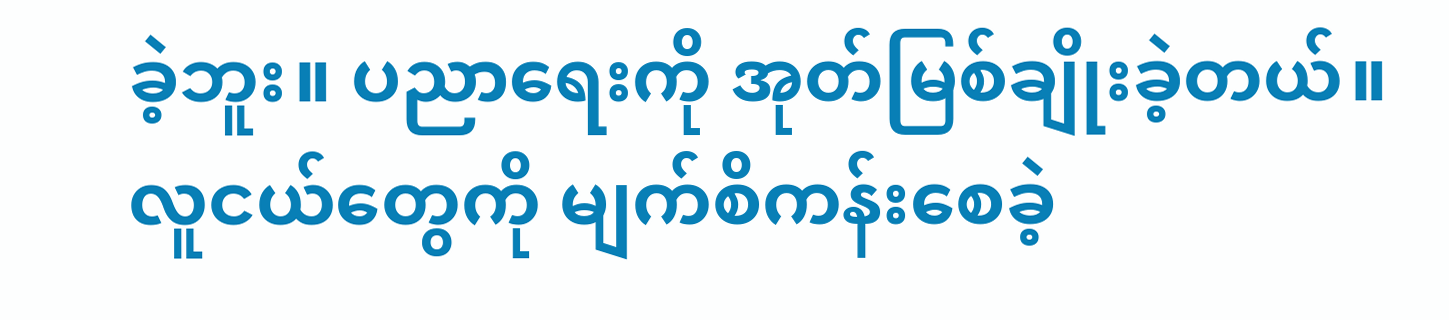ခဲ့ဘူး။ ပညာရေးကို အုတ်မြစ်ချိုးခဲ့တယ်။ လူငယ်တွေကို မျက်စိကန်းစေခဲ့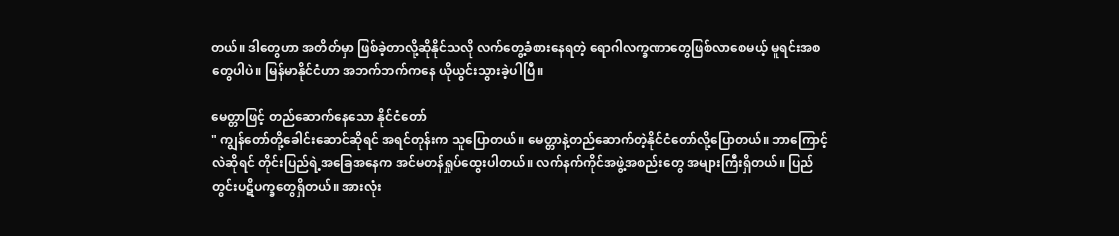တယ်။ ဒါတွေဟာ အတိတ်မှာ ဖြစ်ခဲ့တာလို့ဆိုနိုင်သလို လက်တွေ့ခံစားနေရတဲ့ ရောဂါလက္ခဏာတွေဖြစ်လာစေမယ့် မူရင်းအစတွေပါပဲ။ မြန်မာနိုင်ငံဟာ အဘက်ဘက်ကနေ ယိုယွင်းသွားခဲ့ပါပြီ။

မေတ္တာဖြင့် တည်ဆောက်နေသော နိုင်ငံတော်
" ကျွန်တော်တို့ခေါင်းဆောင်ဆိုရင် အရင်တုန်းက သူပြောတယ်။ မေတ္တာနဲ့တည်ဆောက်တဲ့နိုင်ငံတော်လို့ပြောတယ်။ ဘာကြောင့်လဲဆိုရင် တိုင်းပြည်ရဲ့အခြေအနေက အင်မတန်ရှုပ်ထွေးပါတယ်။ လက်နက်ကိုင်အဖွဲ့အစည်းတွေ အများကြီးရှိတယ်။ ပြည်တွင်းပဋိပက္ခတွေရှိတယ်။ အားလုံး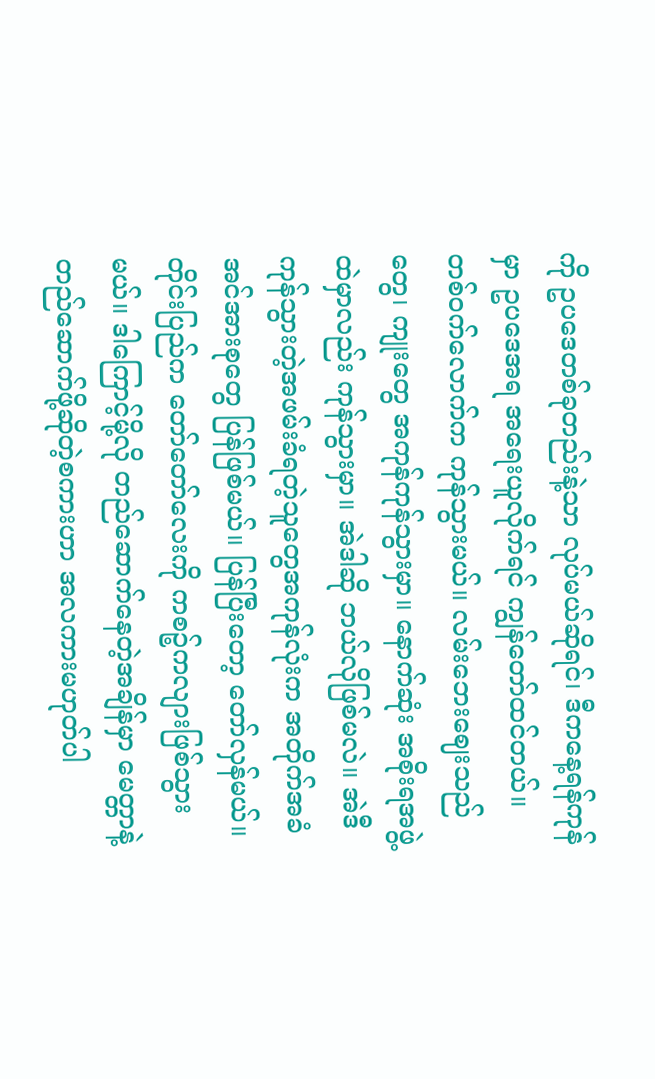ကို ဥပဒေတစ်ခုတည်းနဲ့သာ လုပ်မယ်ဆိုရင်၊ ဒီကနေ့ရန်ကုန်မှာ ဥပဒေအရ အရေးယူလိုက်ရင် ကျွန်တော်ထင်တယ်။ တစ်ဝက်လောက်က ကုန်သွားမယ်။ လမ်းဘေးဈေးသည်တွေ၊ ကျုးတွေ အကုန်ကုန်သွားမှာ။ နောက်ဆုံး အစိုးရအဖွဲ့ထဲမှာလည်း ကုန်သွားမှာ။ အဲဒါဆို ဘယ်လိုဖြစ်မလဲ။ အဲဒီ ကုန်သွားတဲ့အဖမ်းခံရတဲ့သူတွေအကုန်လုံးက အတိုက်အခံ အင်အားစုတွေ ပြန်ဖြစ်မယ်။ ပြန်ပြီးတော့ တော်လှန်မယ်။ တိုင်းပြည်က တော်တော်လေးကို ကစဉ့်ကလျားဖြစ်သွားမယ်။ ဒါကြောင့်မို့လို တည်ဆောက်နေတဲ့အချိန်မှာ မေတ္တာနဲ့တည်ဆောက်ဖို့ဆိုတဲ့စကားဟာ အလကားမဟုတ်ပါ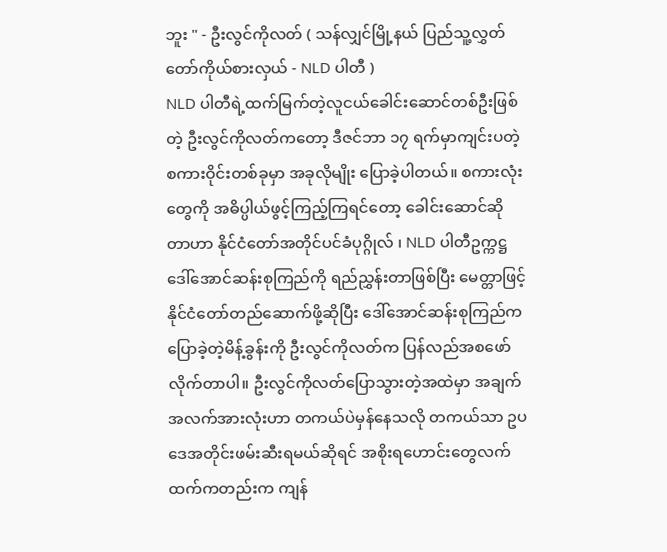ဘူး " - ဦးလွင်ကိုလတ် ( သန်လျှင်မြို့နယ် ပြည်သူ့လွှတ်တော်ကိုယ်စားလှယ် - NLD ပါတီ )
NLD ပါတီရဲ့ထက်မြက်တဲ့လူငယ်ခေါင်းဆောင်တစ်ဦးဖြစ်တဲ့ ဦးလွင်ကိုလတ်ကတော့ ဒီဇင်ဘာ ၁၇ ရက်မှာကျင်းပတဲ့ စကားဝိုင်းတစ်ခုမှာ အခုလိုမျိုး ပြောခဲ့ပါတယ်။ စကားလုံးတွေကို အဓိပ္ပါယ်ဖွင့်ကြည့်ကြရင်တော့ ခေါင်းဆောင်ဆိုတာဟာ နိုင်ငံတော်အတိုင်ပင်ခံပုဂ္ဂိုလ် ၊ NLD ပါတီဥက္ကဋ္ဌ ဒေါ်အောင်ဆန်းစုကြည်ကို ရည်ညွှန်းတာဖြစ်ပြီး မေတ္တာဖြင့် နိုင်ငံတော်တည်ဆောက်ဖို့ဆိုပြီး ဒေါ်အောင်ဆန်းစုကြည်က ပြောခဲ့တဲ့မိန့်ခွန်းကို ဦးလွင်ကိုလတ်က ပြန်လည်အစဖော်လိုက်တာပါ။ ဦးလွင်ကိုလတ်ပြောသွားတဲ့အထဲမှာ အချက်အလက်အားလုံးဟာ တကယ်ပဲမှန်နေသလို တကယ်သာ ဥပဒေအတိုင်းဖမ်းဆီးရမယ်ဆိုရင် အစိုးရဟောင်းတွေလက်ထက်ကတည်းက ကျန်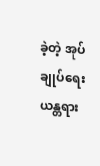ခဲ့တဲ့ အုပ်ချုပ်ရေးယန္တရား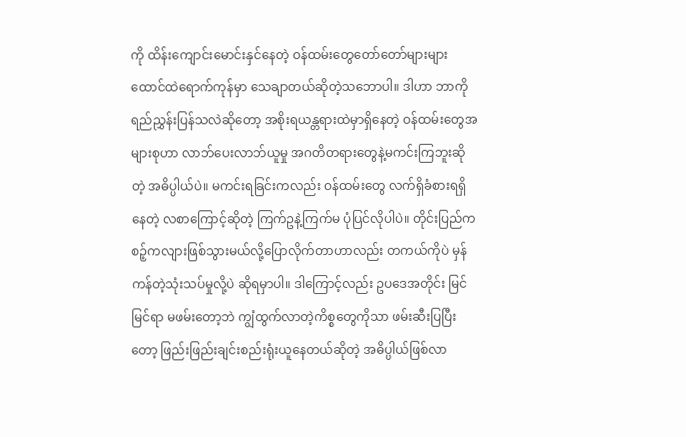ကို ထိန်းကျောင်းမောင်းနှင်နေတဲ့ ဝန်ထမ်းတွေတော်တော်များများ ထောင်ထဲရောက်ကုန်မှာ သေချာတယ်ဆိုတဲ့သဘောပါ။ ဒါဟာ ဘာကိုရည်ညွှန်းပြန်သလဲဆိုတော့ အစိုးရယန္တရားထဲမှာရှိနေတဲ့ ဝန်ထမ်းတွေအများစုဟာ လာဘ်ပေးလာဘ်ယူမှု အဂတိတရားတွေနဲ့မကင်းကြဘူးဆိုတဲ့ အဓိပ္ပါယ်ပဲ။ မကင်းရခြင်းကလည်း ဝန်ထမ်းတွေ လက်ရှိခံစားရရှိနေတဲ့ လစာကြောင့်ဆိုတဲ့ ကြက်ဥနဲ့ကြက်မ ပုံပြင်လိုပါပဲ။ တိုင်းပြည်ကစဉ့်ကလျားဖြစ်သွားမယ်လို့ပြောလိုက်တာဟာလည်း တကယ်ကိုပဲ မှန်ကန်တဲ့သုံးသပ်မှုလို့ပဲ ဆိုရမှာပါ။ ဒါကြောင့်လည်း ဥပဒေအတိုင်း မြင်မြင်ရာ မဖမ်းတော့ဘဲ ကျွံထွက်လာတဲ့ကိစ္စတွေကိုသာ ဖမ်းဆီးပြပြီးတော့ ဖြည်းဖြည်းချင်းစည်းရုံးယူနေတယ်ဆိုတဲ့ အဓိပ္ပါယ်ဖြစ်လာ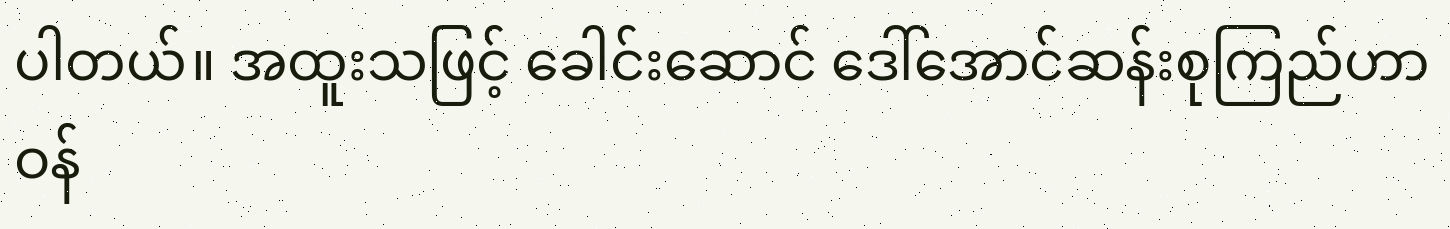ပါတယ်။ အထူးသဖြင့် ခေါင်းဆောင် ဒေါ်အောင်ဆန်းစုကြည်ဟာ ဝန်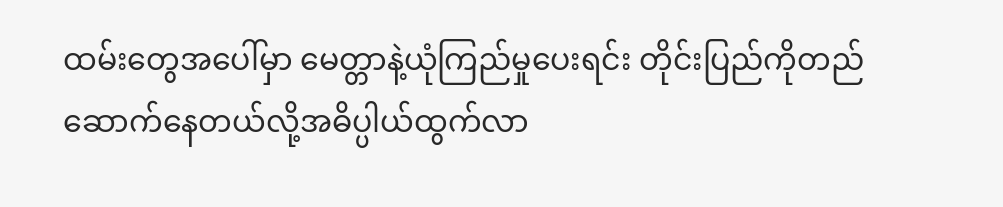ထမ်းတွေအပေါ်မှာ မေတ္တာနဲ့ယုံကြည်မှုပေးရင်း တိုင်းပြည်ကိုတည်ဆောက်နေတယ်လို့အဓိပ္ပါယ်ထွက်လာ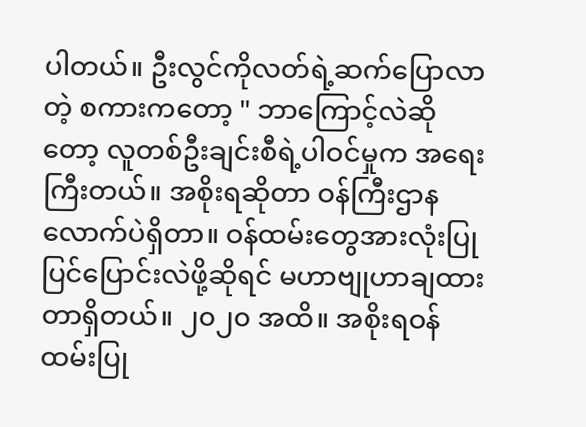ပါတယ်။ ဦးလွင်ကိုလတ်ရဲ့ဆက်ပြောလာတဲ့ စကားကတော့ " ဘာကြောင့်လဲဆိုတော့ လူတစ်ဦးချင်းစီရဲ့ပါဝင်မှုက အရေးကြီးတယ်။ အစိုးရဆိုတာ ဝန်ကြီးဌာနလောက်ပဲရှိတာ။ ဝန်ထမ်းတွေအားလုံးပြုပြင်ပြောင်းလဲဖို့ဆိုရင် မဟာဗျုဟာချထားတာရှိတယ်။ ၂၀၂၀ အထိ။ အစိုးရဝန်ထမ်းပြု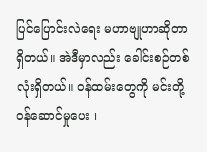ပြင်ပြောင်းလဲရေး မဟာဗျုဟာဆိုတာ ရှိတယ်။ အဲဒီမှာလည်း ခေါင်းစဉ်တစ်လုံးရှိတယ်။ ဝန်ထမ်းတွေကို မင်းတို့ဝန်ဆောင်မှုပေး ၊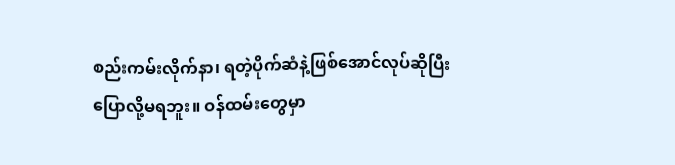စည်းကမ်းလိုက်နာ၊ ရတဲ့ပိုက်ဆံနဲ့ဖြစ်အောင်လုပ်ဆိုပြီးပြောလို့မရဘူး။ ဝန်ထမ်းတွေမှာ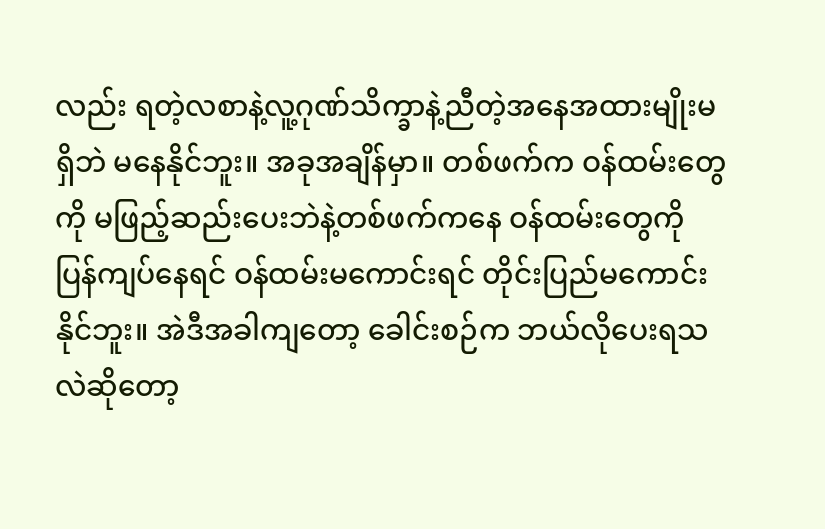လည်း ရတဲ့လစာနဲ့လူ့ဂုဏ်သိက္ခာနဲ့ညီတဲ့အနေအထားမျိုးမရှိဘဲ မနေနိုင်ဘူး။ အခုအချိန်မှာ။ တစ်ဖက်က ဝန်ထမ်းတွေကို မဖြည့်ဆည်းပေးဘဲနဲ့တစ်ဖက်ကနေ ဝန်ထမ်းတွေကို ပြန်ကျပ်နေရင် ဝန်ထမ်းမကောင်းရင် တိုင်းပြည်မကောင်းနိုင်ဘူး။ အဲဒီအခါကျတော့ ခေါင်းစဉ်က ဘယ်လိုပေးရသလဲဆိုတော့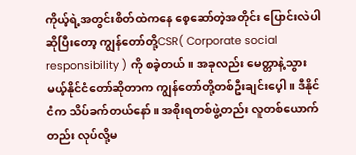ကိုယ့်ရဲ့အတွင်းစိတ်ထဲကနေ စေ့ဆော်တဲ့အတိုင်း ပြောင်းလဲပါဆိုပြီးတော့ ကျွန်တော်တို့CSR( Corporate social responsibility ) ကို စခဲ့တယ်။ အခုလည်း မေတ္တာနဲ့သွားမယ့်နိုင်ငံတော်ဆိုတာက ကျွန်တော်တို့တစ်ဦးချင်းပေ့ါ။ ဒီနိုင်ငံက သိပ်ခက်တယ်နော်။ အစိုးရတစ်ဖွဲ့တည်း လူတစ်ယောက်တည်း လုပ်လို့မ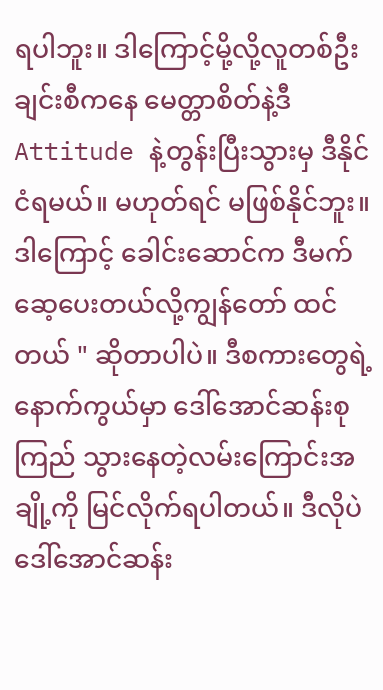ရပါဘူး။ ဒါကြောင့်မို့လို့လူတစ်ဦးချင်းစီကနေ မေတ္တာစိတ်နဲ့ဒီ Attitude နဲ့တွန်းပြီးသွားမှ ဒီနိုင်ငံရမယ်။ မဟုတ်ရင် မဖြစ်နိုင်ဘူး။ ဒါကြောင့် ခေါင်းဆောင်က ဒီမက်ဆေ့ပေးတယ်လို့ကျွန်တော် ထင်တယ် " ဆိုတာပါပဲ။ ဒီစကားတွေရဲ့နောက်ကွယ်မှာ ဒေါ်အောင်ဆန်းစုကြည် သွားနေတဲ့လမ်းကြောင်းအချို့ကို မြင်လိုက်ရပါတယ်။ ဒီလိုပဲ ဒေါ်အောင်ဆန်း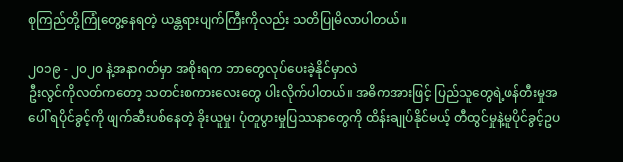စုကြည်တို့ကြုံတွေ့နေရတဲ့ ယန္တရားပျက်ကြီးကိုလည်း သတိပြုမိလာပါတယ်။

၂၀၁၉ - ၂၀၂၀ နဲ့အနာဂတ်မှာ အစိုးရက ဘာတွေလုပ်ပေးခဲ့နိုင်မှာလဲ
ဦးလွင်ကိုလတ်ကတော့ သတင်းစကားလေးတွေ ပါးလိုက်ပါတယ်။ အဓိကအားဖြင့် ပြည်သူတွေရဲ့ဖန်တီးမှုအပေါ် ရပိုင်ခွင့်ကို ဖျက်ဆီးပစ်နေတဲ့ ခိုးယူမှု၊ ပုံတူပွားမှုပြဿနာတွေကို ထိန်းချုပ်နိုင်မယ့် တီထွင်မှုနဲ့မူပိုင်ခွင့်ဥပ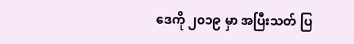ဒေကို ၂၀၁၉ မှာ အပြီးသတ် ပြ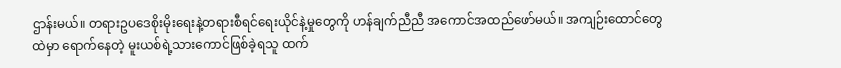ဌာန်းမယ်။ တရားဥပဒေစိုးမိုးရေးနဲ့တရားစီရင်ရေးယိုင်နဲ့မှုတွေကို ဟန်ချက်ညီညီ အကောင်အထည်ဖော်မယ်။ အကျဉ်းထောင်တွေထဲမှာ ရောက်နေတဲ့ မူးယစ်ရဲ့သားကောင်ဖြစ်ခဲ့ရသူ ထက်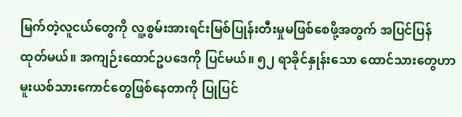မြက်တဲ့လူငယ်တွေကို လူ့စွမ်းအားရင်းမြစ်ပြုန်းတီးမှုမဖြစ်စေဖို့အတွက် အပြင်ပြန်ထုတ်မယ်။ အကျဉ်းထောင်ဥပဒေကို ပြင်မယ်။ ၅၂ ရာခိုင်နှုန်းသော ထောင်သားတွေဟာ မူးယစ်သားကောင်တွေဖြစ်နေတာကို ပြုပြင်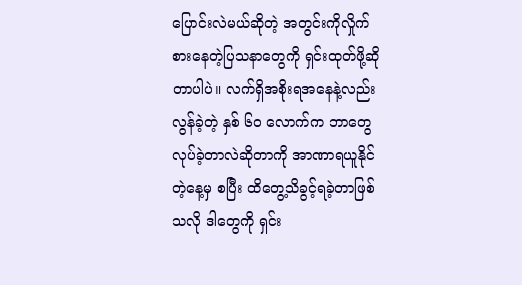ပြောင်းလဲမယ်ဆိုတဲ့ အတွင်းကိုလှိုက်စားနေတဲ့ပြသနာတွေကို ရှင်းထုတ်ဖို့ဆိုတာပါပဲ။ လက်ရှိအစိုးရအနေနဲ့လည်း လွန်ခဲ့တဲ့ နှစ် ၆၀ လောက်က ဘာတွေလုပ်ခဲ့တာလဲဆိုတာကို အာဏာရယူနိုင်တဲ့နေ့မှ စပြီး ထိတွေ့သိခွင့်ရခဲ့တာဖြစ်သလို ဒါတွေကို ရှင်း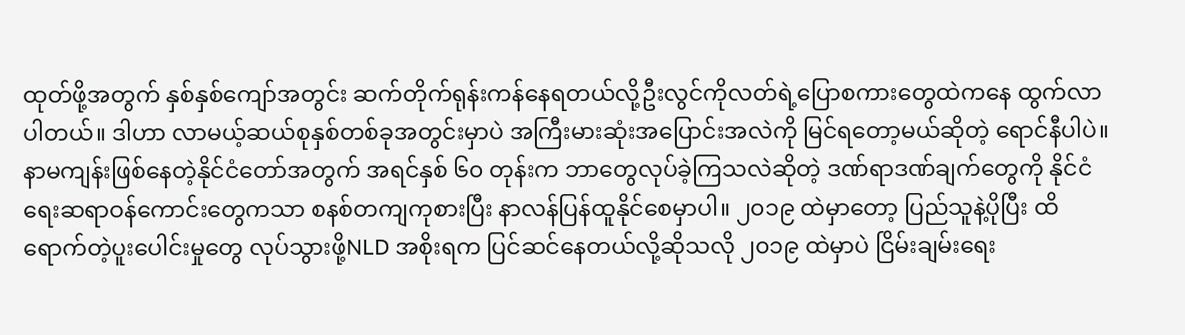ထုတ်ဖို့အတွက် နှစ်နှစ်ကျော်အတွင်း ဆက်တိုက်ရုန်းကန်နေရတယ်လို့ဦးလွင်ကိုလတ်ရဲ့ပြောစကားတွေထဲကနေ ထွက်လာပါတယ်။ ဒါဟာ လာမယ့်ဆယ်စုနှစ်တစ်ခုအတွင်းမှာပဲ အကြီးမားဆုံးအပြောင်းအလဲကို မြင်ရတော့မယ်ဆိုတဲ့ ရောင်နီပါပဲ။ နာမကျန်းဖြစ်နေတဲ့နိုင်ငံတော်အတွက် အရင်နှစ် ၆၀ တုန်းက ဘာတွေလုပ်ခဲ့ကြသလဲဆိုတဲ့ ဒဏ်ရာဒဏ်ချက်တွေကို နိုင်ငံရေးဆရာဝန်ကောင်းတွေကသာ စနစ်တကျကုစားပြီး နာလန်ပြန်ထူနိုင်စေမှာပါ။ ၂၀၁၉ ထဲမှာတော့ ပြည်သူနဲ့ပိုပြီး ထိရောက်တဲ့ပူးပေါင်းမှုတွေ လုပ်သွားဖို့NLD အစိုးရက ပြင်ဆင်နေတယ်လို့ဆိုသလို ၂၀၁၉ ထဲမှာပဲ ငြိမ်းချမ်းရေး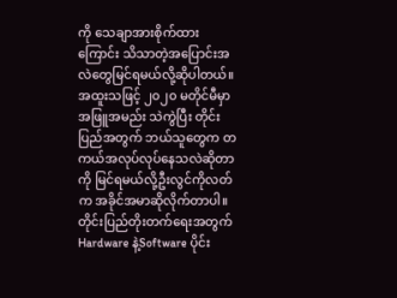ကို သေချာအားစိုက်ထားကြောင်း သိသာတဲ့အပြောင်းအလဲတွေမြင်ရမယ်လို့ဆိုပါတယ်။ အထူးသဖြင့် ၂၀၂၀ မတိုင်မီမှာ အဖြူအမည်း သဲကွဲပြီး တိုင်းပြည်အတွက် ဘယ်သူတွေက တကယ်အလုပ်လုပ်နေသလဲဆိုတာကို မြင်ရမယ်လို့ဦးလွင်ကိုလတ်က အခိုင်အမာဆိုလိုက်တာပါ။ တိုင်းပြည်တိုးတက်ရေးအတွက် Hardware နဲ့Software ပိုင်း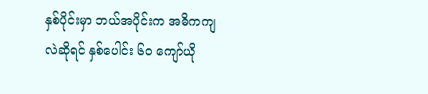နှစ်ပိုင်းမှာ ဘယ်အပိုင်းက အဓိကကျလဲဆိုရင် နှစ်ပေါင်း ၆၀ ကျော်ယို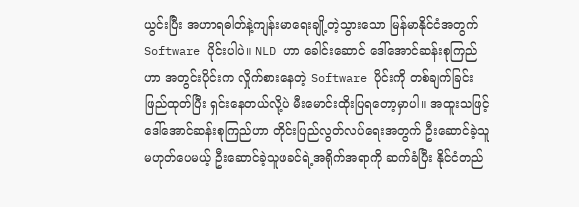ယွင်းပြီး အဟာရဓါတ်နဲ့ကျန်းမာရေးချို့တဲ့သွားသော မြန်မာနိုင်ငံအတွက် Software ပိုင်းပါပဲ။ NLD ဟာ ခေါင်းဆောင် ဒေါ်အောင်ဆန်းစုကြည်ဟာ အတွင်းပိုင်းက လှိုက်စားနေတဲ့ Software ပိုင်းကို တစ်ချက်ခြင်း ဖြည်ထုတ်ပြီး ရှင်းနေတယ်လို့ပဲ မီးမောင်းထိုးပြရတော့မှာပါ။ အထူးသဖြင့် ဒေါ်အောင်ဆန်းစုကြည်ဟာ တိုင်းပြည်လွတ်လပ်ရေးအတွက် ဦးဆောင်ခဲ့သူမဟုတ်ပေမယ့် ဦးဆောင်ခဲ့သူဖခင်ရဲ့အရိုက်အရာကို ဆက်ခံပြီး နိုင်ငံတည်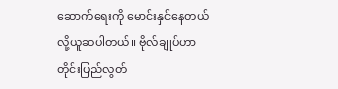ဆောက်ရေးကို မောင်းနှင်နေတယ်လို့ယူဆပါတယ်။ ဗိုလ်ချုပ်ဟာ တိုင်းပြည်လွတ်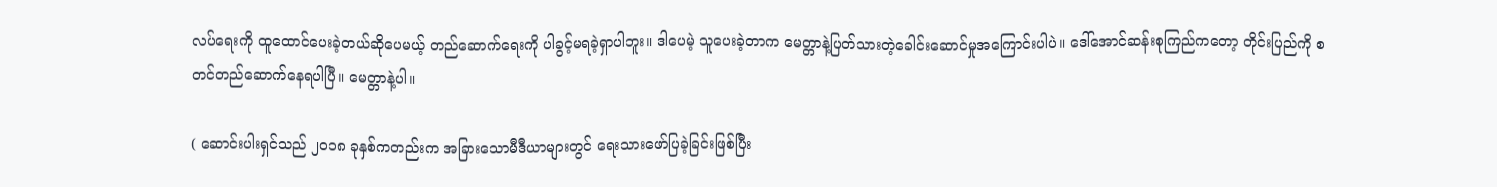လပ်ရေးကို ထူထောင်ပေးခဲ့တယ်ဆိုပေမယ့် တည်ဆောက်ရေးကို ပါခွင့်မရခဲ့ရှာပါဘူး။ ဒါပေမဲ့ သူပေးခဲ့တာက မေတ္တာနဲ့ပြတ်သားတဲ့ခေါင်းဆောင်မှုအကြောင်းပါပဲ။ ဒေါ်အောင်ဆန်းစုကြည်ကတော့ တိုင်းပြည်ကို စတင်တည်ဆောက်နေရပါပြီ။ မေတ္တာနဲ့ပါ။

( ဆောင်းပါးရှင်သည် ၂၀၁၈ ခုနှစ်ကတည်းက အခြားသောမီဒီယာများတွင် ရေးသားဖော်ပြခဲ့ခြင်းဖြစ်ပြီး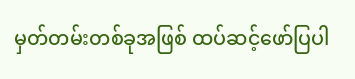မှတ်တမ်းတစ်ခုအဖြစ် ထပ်ဆင့်ဖော်ပြပါ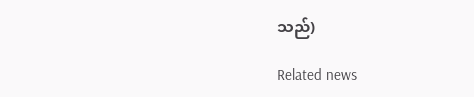သည်)

Related news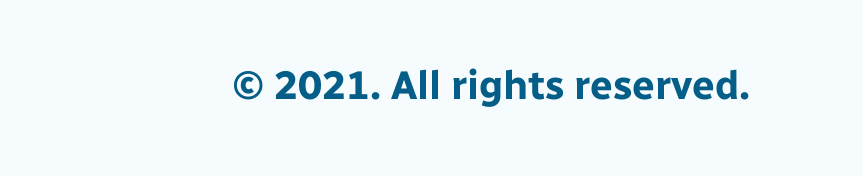© 2021. All rights reserved.